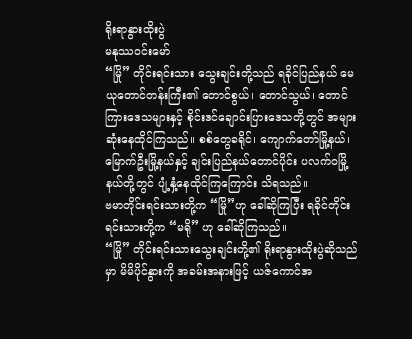ရိုးရာနွားထိုးပွဲ
မနုဿဝင်းမော်
“မြို” တိုင်းရင်းသား သွေးချင်းတို့သည် ရခိုင်ပြည်နယ် မေယုတောင်တန်းကြီး၏ တောင်စွယ်၊ တောင်သွယ်၊ တောင်ကြားဒေသများနှင့် စိုင်းဒင်ချောင်းပြားဒေသတို့တွင် အများဆုံးနေထိုင်ကြသည်။ စစ်တွေခရိုင်၊ ကျောက်တော်မြို့နယ်၊ မြောက်ဦးမြို့နယ်နှင့် ချင်းပြည်နယ်တောင်ပိုင်း ပလက်ဝမြို့နယ်တို့တွင် ပျံ့နှံ့နေထိုင်ကြကြောင်း သိရသည်။
ဗမာတိုင်းရင်းသားတို့က “မြို”ဟု ခေါ်ဆိုကြပြီး ရခိုင်တိုင်းရင်းသားတို့က “မရို” ဟု ခေါ်ဆိုကြသည်။
“မြို” တိုင်းရင်းသားသွေးချင်းတို့၏ ရိုးရာနွားထိုးပွဲဆိုသည်မှာ မိမိပိုင်နွားကို အခမ်းအနားဖြင့် ယဇ်ကောင်အ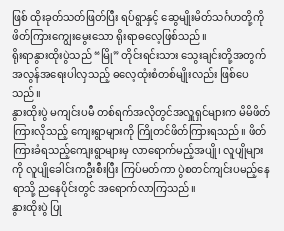ဖြစ် ထိုးခုတ်သတ်ဖြတ်ပြီး ရပ်ရွာနှင့် ဆွေမျိုးမိတ်သင်္ဂဟတို့ကို ဖိတ်ကြားကျွေးမွေးသော ရိုးရာဓလေ့ဖြစ်သည်။
ရိုးရာနွားထိုးပွဲသည် “မြို” တိုင်းရင်းသား သွေးချင်းတို့အတွက် အလွန်အရေးပါလှသည့် ဓလေ့ထုံးစံတစ်မျိုးလည်း ဖြစ်ပေသည်။
နွားထိုးပွဲ မကျင်းပမီ တစ်ရက်အလိုတွင်အလှူရှင်များက မိမိဖိတ်ကြားလိုသည့် ကျေးရွာများကို ကြိုတင်ဖိတ်ကြားရသည်။ ဖိတ်ကြားခံရသည့်ကျေးရွာများမှ လာရောက်မည့်အပျို၊ လူပျိုများကို လူပျိုခေါင်းကဦးစီးပြီး ကြပ်မတ်ကာ ပွဲစတင်ကျင်းပမည့်နေရာသို့ ညနေပိုင်းတွင် အရောက်လာကြသည်။
နွားထိုးပွဲ ပြု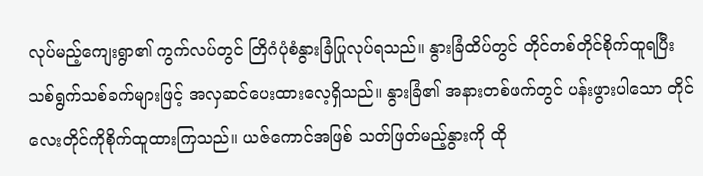လုပ်မည့်ကျေးရွာ၏ ကွက်လပ်တွင် တြိဂံပုံစံနွားခြံပြုလုပ်ရသည်။ နွားခြံထိပ်တွင် တိုင်တစ်တိုင်စိုက်ထူရပြီး သစ်ရွက်သစ်ခက်များဖြင့် အလှဆင်ပေးထားလေ့ရှိသည်။ နွားခြံ၏ အနားတစ်ဖက်တွင် ပန်းဖွားပါသော တိုင်လေးတိုင်ကိုစိုက်ထူထားကြသည်။ ယဇ်ကောင်အဖြစ် သတ်ဖြတ်မည့်နွားကို ထို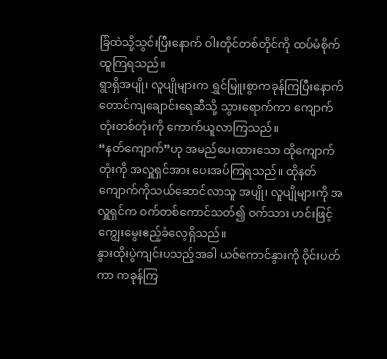ခြံထဲသို့သွင်းပြီးနောက် ဝါးတိုင်တစ်တိုင်ကို ထပ်မံစိုက်ထူကြရသည်။
ရွာရှိအပျို၊ လူပျိုများက ရွှင်မြူးစွာကခုန်ကြပြီးနောက် တောင်ကျချောင်းရေဆီသို့ သွားရောက်ကာ ကျောက်တုံးတစ်တုံးကို ကောက်ယူလာကြသည်။
“နတ်ကျောက်”ဟု အမည်ပေးထားသော ထိုကျောက်တုံးကို အလှူရှင်အား ပေးအပ်ကြရသည်။ ထိုနတ်ကျောက်ကိုသယ်ဆောင်လာသူ အပျို၊ လူပျိုများကို အလှူရှင်က ဝက်တစ်ကောင်သတ်၍ ဝက်သား ဟင်းဖြင့် ကျွေးမွေးဧည့်ခံလေ့ရှိသည်။
နွားထိုးပွဲကျင်းပသည့်အခါ ယဇ်ကောင်နွားကို ဝိုင်းပတ်ကာ ကခုန်ကြ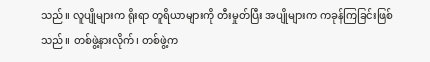သည်။ လူပျိုများက ရိုးရာ တူရိယာများကို တီးမှုတ်ပြီး အပျိုများက ကခုန်ကြခြင်းဖြစ်သည်။ တစ်ဖွဲ့နားလိုက်၊ တစ်ဖွဲ့က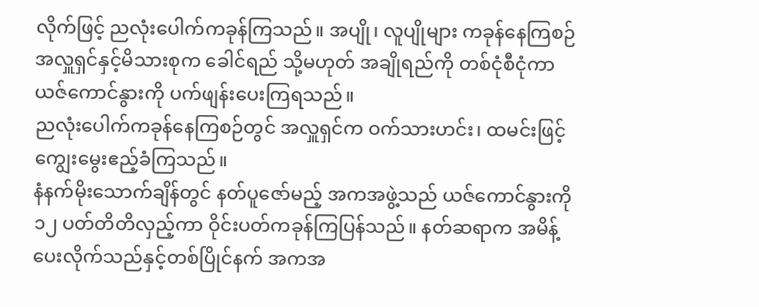လိုက်ဖြင့် ညလုံးပေါက်ကခုန်ကြသည်။ အပျို၊ လူပျိုများ ကခုန်နေကြစဉ် အလှူရှင်နှင့်မိသားစုက ခေါင်ရည် သို့မဟုတ် အချိုရည်ကို တစ်ငုံစီငုံကာ ယဇ်ကောင်နွားကို ပက်ဖျန်းပေးကြရသည်။
ညလုံးပေါက်ကခုန်နေကြစဉ်တွင် အလှူရှင်က ဝက်သားဟင်း၊ ထမင်းဖြင့် ကျွေးမွေးဧည့်ခံကြသည်။
နံနက်မိုးသောက်ချိန်တွင် နတ်ပူဇော်မည့် အကအဖွဲ့သည် ယဇ်ကောင်နွားကို ၁၂ ပတ်တိတိလှည့်ကာ ဝိုင်းပတ်ကခုန်ကြပြန်သည်။ နတ်ဆရာက အမိန့်ပေးလိုက်သည်နှင့်တစ်ပြိုင်နက် အကအ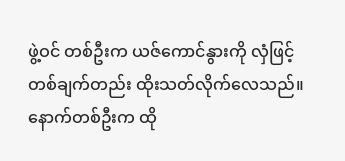ဖွဲ့ဝင် တစ်ဦးက ယဇ်ကောင်နွားကို လှံဖြင့်တစ်ချက်တည်း ထိုးသတ်လိုက်လေသည်။ နောက်တစ်ဦးက ထို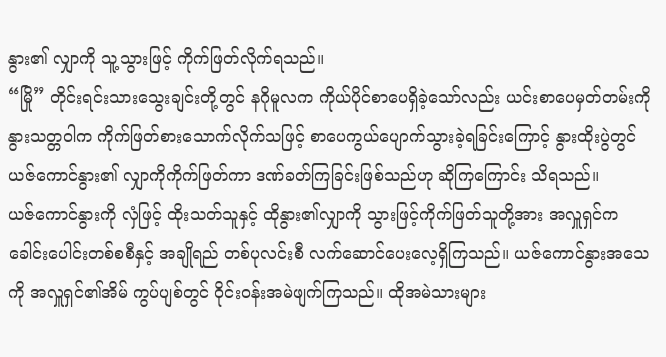နွား၏ လျှာကို သူ့သွားဖြင့် ကိုက်ဖြတ်လိုက်ရသည်။
“မြို” တိုင်းရင်းသားသွေးချင်းတို့တွင် နဂိုမူလက ကိုယ်ပိုင်စာပေရှိခဲ့သော်လည်း ယင်းစာပေမှတ်တမ်းကို နွားသတ္တဝါက ကိုက်ဖြတ်စားသောက်လိုက်သဖြင့် စာပေကွယ်ပျောက်သွားခဲ့ရခြင်းကြောင့် နွားထိုးပွဲတွင် ယဇ်ကောင်နွား၏ လျှာကိုကိုက်ဖြတ်ကာ ဒဏ်ခတ်ကြခြင်းဖြစ်သည်ဟု ဆိုကြကြောင်း သိရသည်။
ယဇ်ကောင်နွားကို လှံဖြင့် ထိုးသတ်သူနှင့် ထိုနွား၏လျှာကို သွားဖြင့်ကိုက်ဖြတ်သူတို့အား အလှူရှင်က ခေါင်းပေါင်းတစ်စစီနှင့် အချိုရည် တစ်ပုလင်းစီ လက်ဆောင်ပေးလေ့ရှိကြသည်။ ယဇ်ကောင်နွားအသေကို အလှူရှင်၏အိမ် ကွပ်ပျစ်တွင် ဝိုင်းဝန်းအမဲဖျက်ကြသည်။ ထိုအမဲသားများ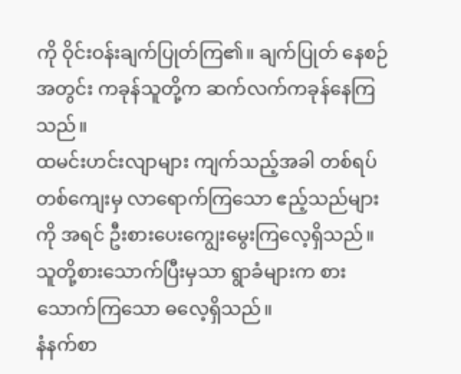ကို ဝိုင်းဝန်းချက်ပြုတ်ကြ၏။ ချက်ပြုတ် နေစဉ်အတွင်း ကခုန်သူတို့က ဆက်လက်ကခုန်နေကြသည်။
ထမင်းဟင်းလျာများ ကျက်သည့်အခါ တစ်ရပ်တစ်ကျေးမှ လာရောက်ကြသော ဧည့်သည်များကို အရင် ဦးစားပေးကျွေးမွေးကြလေ့ရှိသည်။ သူတို့စားသောက်ပြီးမှသာ ရွာခံများက စားသောက်ကြသော ဓလေ့ရှိသည်။
နံနက်စာ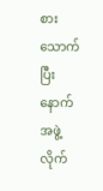စားသောက်ပြီးနောက် အဖွဲ့လိုက်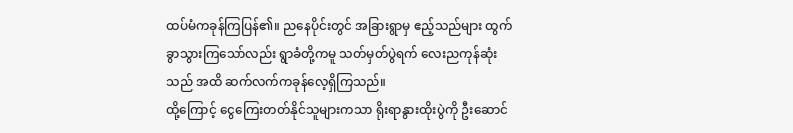ထပ်မံကခုန်ကြပြန်၏။ ညနေပိုင်းတွင် အခြားရွာမှ ဧည့်သည်များ ထွက်ခွာသွားကြသော်လည်း ရွာခံတို့ကမူ သတ်မှတ်ပွဲရက် လေးညကုန်ဆုံးသည် အထိ ဆက်လက်ကခုန်လေ့ရှိကြသည်။
ထို့ကြောင့် ငွေကြေးတတ်နိုင်သူများကသာ ရိုးရာနွားထိုးပွဲကို ဦးဆောင်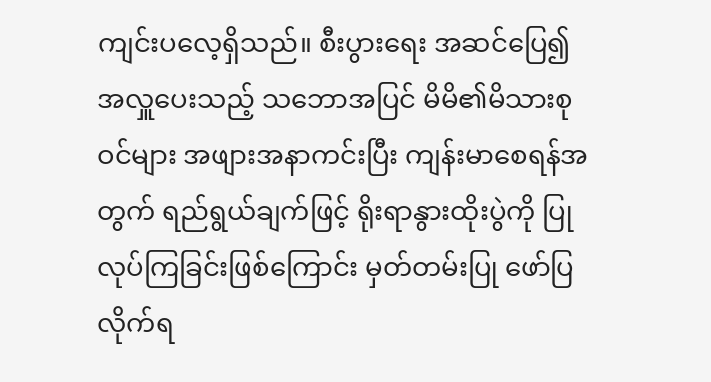ကျင်းပလေ့ရှိသည်။ စီးပွားရေး အဆင်ပြေ၍ အလှူပေးသည့် သဘောအပြင် မိမိ၏မိသားစုဝင်များ အဖျားအနာကင်းပြီး ကျန်းမာစေရန်အတွက် ရည်ရွယ်ချက်ဖြင့် ရိုးရာနွားထိုးပွဲကို ပြုလုပ်ကြခြင်းဖြစ်ကြောင်း မှတ်တမ်းပြု ဖော်ပြလိုက်ရ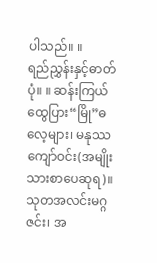ပါသည်။ ။
ရည်ညွှန်းနှင့်ဓာတ်ပုံ။ ။ ဆန်းကြယ်ထွေပြား“မြို”ဓလေ့များ၊ မနုဿကျော်ဝင်း(အမျိုးသားစာပေဆုရ)။ သုတအလင်းမဂ္ဂဇင်း၊ အ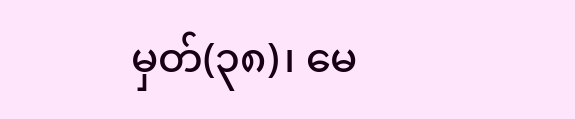မှတ်(၃၈)၊ မေ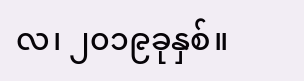လ၊ ၂၀၁၉ခုနှစ်။